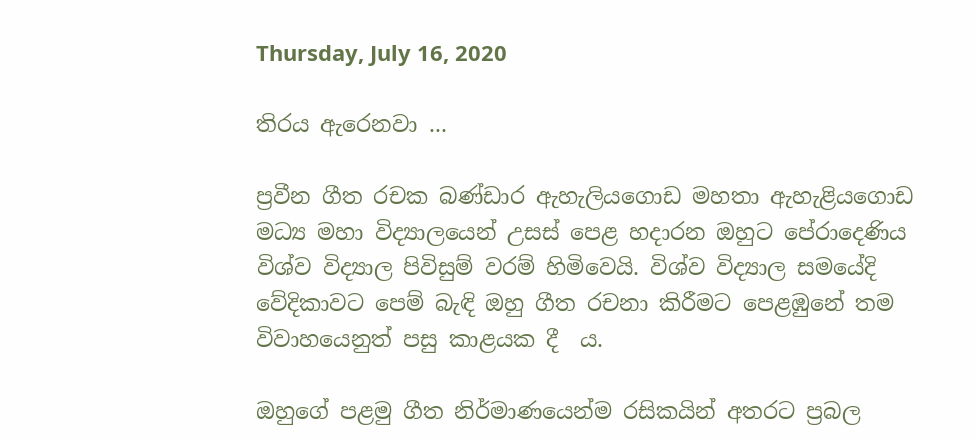Thursday, July 16, 2020

තිරය ඇරෙනවා ...

ප්‍රවීන ගීත රචක බණ්ඩාර ඇහැලියගොඩ මහතා ඇහැළියගොඩ මධ්‍ය මහා විද්‍යාලයෙන් උසස් පෙළ හදාරන ඔහුට පේරාදෙණිය විශ්ව විද්‍යාල පිවිසුම් වරම් හිමිවෙයි. විශ්ව විද්‍යාල සමයේදි වේදිකාවට පෙම් බැඳි ඔහු ගීත රචනා කිරීමට පෙළඹුනේ තම විවාහයෙනුත් පසු කාළයක දී  ය.

ඔහුගේ පළමු ගීත නිර්මාණයෙන්ම රසිකයින් අතරට ප්‍රබල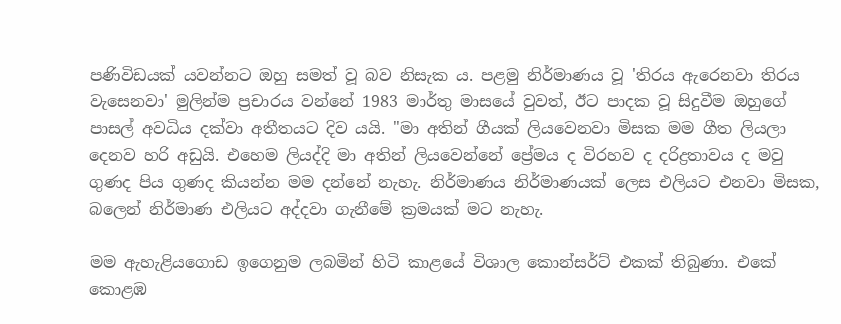පණිවිඩයක් යවන්නට ඔහු සමත් වූ බව නිසැක ය. පළමු නිර්මාණය වූ 'තිරය ඇරෙනවා තිරය වැසෙනවා' මුලින්ම ප්‍රචාරය වන්නේ 1983 මාර්තු මාසයේ වුවත්, ඊට පාදක වූ සිදුවීම ඔහුගේ පාසල් අවධිය දක්වා අතීතයට දිව යයි. "මා අතින් ගීයක් ලියවෙනවා මිසක මම ගීත ලියලා දෙනව හරි අඩුයි. එහෙම ලියද්දි මා අතින් ලියවෙන්නේ ප්‍රේමය ද විරහව ද දරිද්‍රතාවය ද මවු ගුණද පිය ගුණද කියන්න මම දන්නේ නැහැ. නිර්මාණය නිර්මාණයක් ලෙස එලියට එනවා මිසක, බලෙන් නිර්මාණ එලියට අද්දවා ගැනීමේ ක්‍රමයක් මට නැහැ.

මම ඇහැළියගොඩ ඉගෙනුම ලබමින් හිටි කාළයේ විශාල කොන්සර්ට් එකක් තිබුණා. එකේ කොළඹ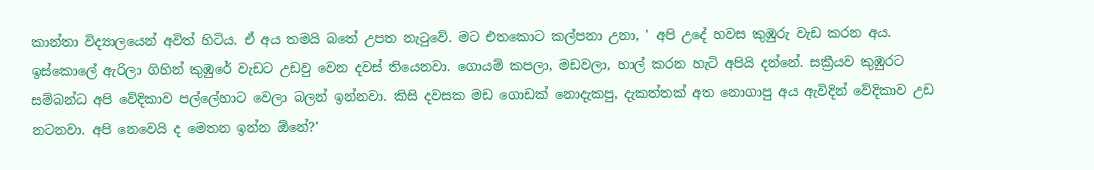කාන්තා විද්‍යාලයෙන් අවිත් හිටිය. ඒ අය තමයි බතේ උපත නැටුවේ. මට එතකොට කල්පනා උනා, ' අපි උදේ හවස කුඹුරු වැඩ කරන අය. ඉස්කොලේ ඇරිලා ගිහින් කුඹුරේ වැඩට උඩවු වෙන දවස් තියෙනවා. ගොයම් කපලා, මඩවලා, හාල් කරන හැටි අපියි දන්නේ. සක්‍රීයව කුඹුරට සම්බන්ධ අපි වේදිකාව පල්ලේහාට වෙලා බලන් ඉන්නවා. කිසි දවසක මඩ ගොඩක් නොදැකපු, දැකත්තක් අත නොගාපු අය ඇවිදින් වේදිකාව උඩ නටනවා. අපි නෙවෙයි ද මෙතන ඉන්න ඕනේ?'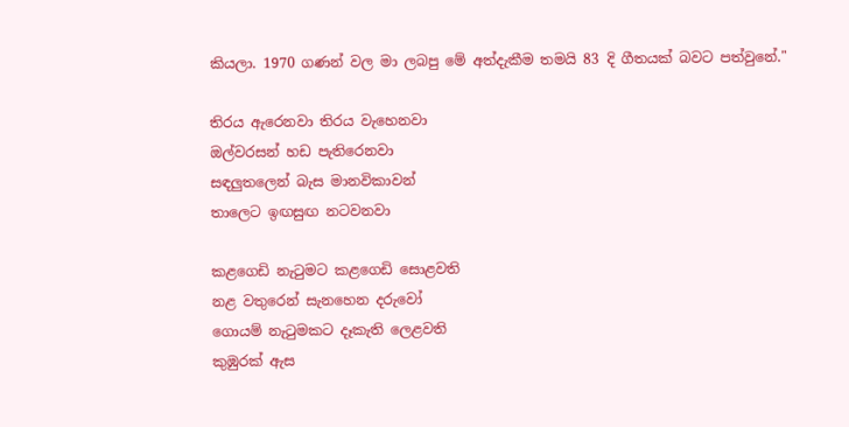කියලා. 1970 ගණන් වල මා ලබපු මේ අත්දැකීම තමයි 83 දි ගීතයක් බවට පත්වුනේ."

තිරය ඇරෙනවා තිරය වැහෙනවා
ඔල්වරසන් හඩ පැතිරෙනවා
සඳලුතලෙන් බැස මානවිකාවන්
තාලෙට ඉඟසුඟ නටවනවා

කළගෙඩි නැටුමට කළගෙඩි සොළවති
නළ වතුරෙන් සැනහෙන දරුවෝ
ගොයම් නැටුමකට දෑකැති ලෙළවති
කුඹුරක් ඇස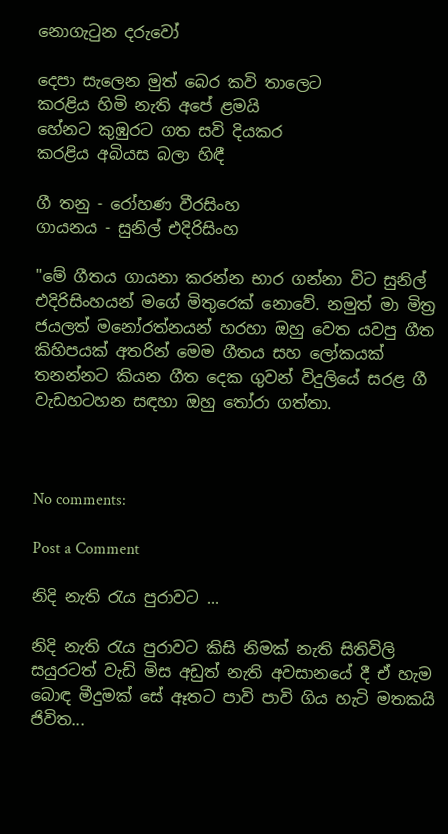නොගැටුන දරුවෝ

දෙපා සැලෙන මුත් බෙර කවි තාලෙට
කරළිය හිමි නැති අපේ ළමයි
හේනට කුඹුරට ගත සවි දියකර
කරළිය අබියස බලා හිඳී

ගී තනු - රෝහණ වීරසිංහ
ගායනය - සුනිල් එදිරිසිංහ

"මේ ගීතය ගායනා කරන්න භාර ගන්නා විට සුනිල් එදිරිසිංහයන් මගේ මිතුරෙක් නොවේ. නමුත් මා මිත්‍ර ජයලත් මනෝරත්නයන් හරහා ඔහු වෙත යවපු ගීත කිහිපයක් අතරින් මෙම ගීතය සහ ලෝකයක් තනන්නට කියන ගීත දෙක ගුවන් විදුලියේ සරළ ගී වැඩහටහන සඳහා ඔහු තෝරා ගත්තා.



No comments:

Post a Comment

නිදි නැති රැය පුරාවට ...

නිදි නැති රැය පුරාවට කිසි නිමක් නැති සිතිවිලි සයුරටත් වැඩි මිස අඩුත් නැති අවසානයේ දී ඒ හැම බොඳ මීදුමක් සේ ඈතට පාවි පාවි ගිය හැටි මතකයි ජිවිත...